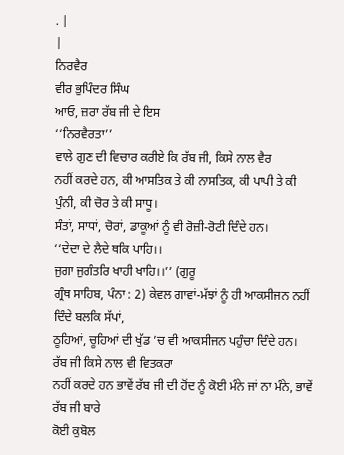. |
|
ਨਿਰਵੈਰ
ਵੀਰ ਭੁਪਿੰਦਰ ਸਿੰਘ
ਆਓ, ਜ਼ਰਾ ਰੱਬ ਜੀ ਦੇ ਇਸ
‘‘ਨਿਰਵੈਰਤਾ’’
ਵਾਲੇ ਗੁਣ ਦੀ ਵਿਚਾਰ ਕਰੀਏ ਕਿ ਰੱਬ ਜੀ, ਕਿਸੇ ਨਾਲ ਵੈਰ
ਨਹੀਂ ਕਰਦੇ ਹਨ, ਕੀ ਆਸਤਿਕ ਤੇ ਕੀ ਨਾਸਤਿਕ, ਕੀ ਪਾਪੀ ਤੇ ਕੀ ਪੁੰਨੀ, ਕੀ ਚੋਰ ਤੇ ਕੀ ਸਾਧੂ।
ਸੰਤਾਂ, ਸਾਧਾਂ, ਚੋਰਾਂ, ਡਾਕੂਆਂ ਨੂੰ ਵੀ ਰੋਜ਼ੀ-ਰੋਟੀ ਦਿੰਦੇ ਹਨ।
‘‘ਦੇਦਾ ਦੇ ਲੈਦੇ ਥਕਿ ਪਾਹਿ।।
ਜੁਗਾ ਜੁਗੰਤਰਿ ਖਾਹੀ ਖਾਹਿ।।’’ (ਗੁਰੂ
ਗ੍ਰੰਥ ਸਾਹਿਬ, ਪੰਨਾ : 2) ਕੇਵਲ ਗਾਵਾਂ-ਮੱਝਾਂ ਨੂੰ ਹੀ ਆਕਸੀਜਨ ਨਹੀਂ ਦਿੰਦੇ ਬਲਕਿ ਸੱਪਾਂ,
ਠੂਹਿਆਂ, ਚੂਹਿਆਂ ਦੀ ਖੁੱਡ ’ਚ ਵੀ ਆਕਸੀਜਨ ਪਹੁੰਚਾ ਦਿੰਦੇ ਹਨ। ਰੱਬ ਜੀ ਕਿਸੇ ਨਾਲ ਵੀ ਵਿਤਕਰਾ
ਨਹੀਂ ਕਰਦੇ ਹਨ ਭਾਵੇਂ ਰੱਬ ਜੀ ਦੀ ਹੋਂਦ ਨੂੰ ਕੋਈ ਮੰਨੇ ਜਾਂ ਨਾ ਮੰਨੇ, ਭਾਵੇਂ ਰੱਬ ਜੀ ਬਾਰੇ
ਕੋਈ ਕੁਬੋਲ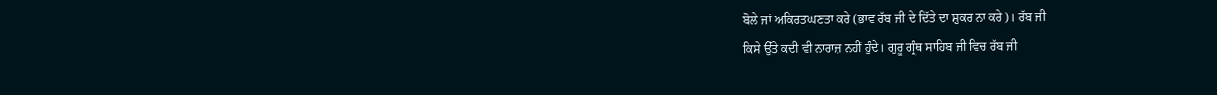ਬੋਲੇ ਜਾਂ ਅਕਿਰਤਘਣਤਾ ਕਰੇ (ਭਾਵ ਰੱਬ ਜੀ ਦੇ ਦਿੱਤੇ ਦਾ ਸ਼ੁਕਰ ਨਾ ਕਰੇ)। ਰੱਬ ਜੀ
ਕਿਸੇ ਉੱਤੇ ਕਦੀ ਵੀ ਨਾਰਾਜ਼ ਨਹੀਂ ਹੁੰਦੇ। ਗੁਰੂ ਗ੍ਰੰਥ ਸਾਹਿਬ ਜੀ ਵਿਚ ਰੱਬ ਜੀ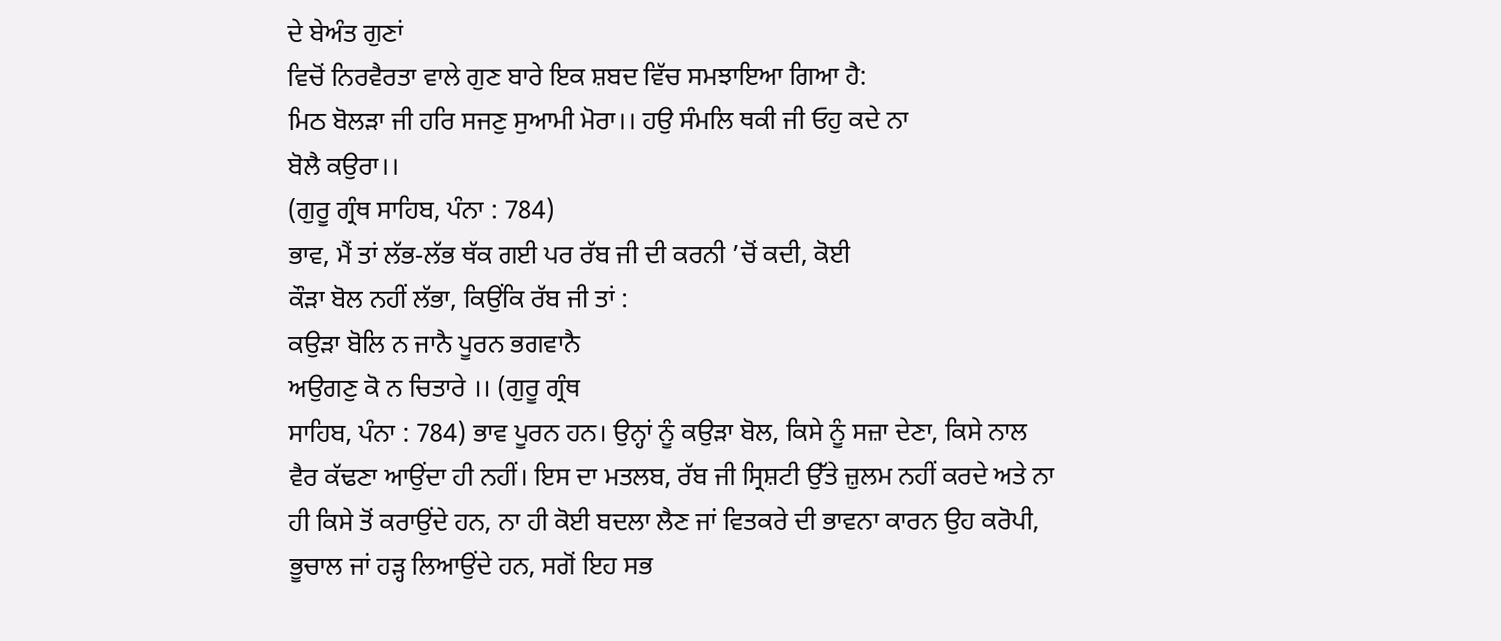ਦੇ ਬੇਅੰਤ ਗੁਣਾਂ
ਵਿਚੋਂ ਨਿਰਵੈਰਤਾ ਵਾਲੇ ਗੁਣ ਬਾਰੇ ਇਕ ਸ਼ਬਦ ਵਿੱਚ ਸਮਝਾਇਆ ਗਿਆ ਹੈ:
ਮਿਠ ਬੋਲੜਾ ਜੀ ਹਰਿ ਸਜਣੁ ਸੁਆਮੀ ਮੋਰਾ।। ਹਉ ਸੰਮਲਿ ਥਕੀ ਜੀ ਓਹੁ ਕਦੇ ਨਾ
ਬੋਲੈ ਕਉਰਾ।।
(ਗੁਰੂ ਗ੍ਰੰਥ ਸਾਹਿਬ, ਪੰਨਾ : 784)
ਭਾਵ, ਮੈਂ ਤਾਂ ਲੱਭ-ਲੱਭ ਥੱਕ ਗਈ ਪਰ ਰੱਬ ਜੀ ਦੀ ਕਰਨੀ ’ਚੋਂ ਕਦੀ, ਕੋਈ
ਕੌੜਾ ਬੋਲ ਨਹੀਂ ਲੱਭਾ, ਕਿਉਂਕਿ ਰੱਬ ਜੀ ਤਾਂ :
ਕਉੜਾ ਬੋਲਿ ਨ ਜਾਨੈ ਪੂਰਨ ਭਗਵਾਨੈ
ਅਉਗਣੁ ਕੋ ਨ ਚਿਤਾਰੇ ।। (ਗੁਰੂ ਗ੍ਰੰਥ
ਸਾਹਿਬ, ਪੰਨਾ : 784) ਭਾਵ ਪੂਰਨ ਹਨ। ਉਨ੍ਹਾਂ ਨੂੰ ਕਉੜਾ ਬੋਲ, ਕਿਸੇ ਨੂੰ ਸਜ਼ਾ ਦੇਣਾ, ਕਿਸੇ ਨਾਲ
ਵੈਰ ਕੱਢਣਾ ਆਉਂਦਾ ਹੀ ਨਹੀਂ। ਇਸ ਦਾ ਮਤਲਬ, ਰੱਬ ਜੀ ਸ੍ਰਿਸ਼ਟੀ ਉੱਤੇ ਜ਼ੁਲਮ ਨਹੀਂ ਕਰਦੇ ਅਤੇ ਨਾ
ਹੀ ਕਿਸੇ ਤੋਂ ਕਰਾਉਂਦੇ ਹਨ, ਨਾ ਹੀ ਕੋਈ ਬਦਲਾ ਲੈਣ ਜਾਂ ਵਿਤਕਰੇ ਦੀ ਭਾਵਨਾ ਕਾਰਨ ਉਹ ਕਰੋਪੀ,
ਭੂਚਾਲ ਜਾਂ ਹੜ੍ਹ ਲਿਆਉਂਦੇ ਹਨ, ਸਗੋਂ ਇਹ ਸਭ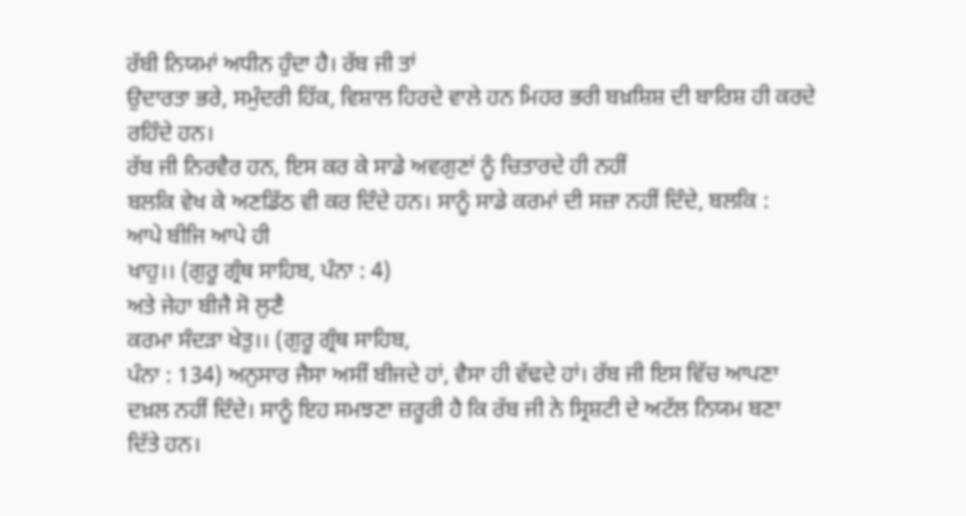ਰੱਬੀ ਨਿਯਮਾਂ ਅਧੀਨ ਹੁੰਦਾ ਹੈ। ਰੱਬ ਜੀ ਤਾਂ
ਉਦਾਰਤਾ ਭਰੇ, ਸਮੁੰਦਰੀ ਹਿੱਕ, ਵਿਸ਼ਾਲ ਹਿਰਦੇ ਵਾਲੇ ਹਨ ਮਿਹਰ ਭਰੀ ਬਖ਼ਸ਼ਿਸ਼ ਦੀ ਬਾਰਿਸ਼ ਹੀ ਕਰਦੇ
ਰਹਿੰਦੇ ਹਨ।
ਰੱਬ ਜੀ ਨਿਰਵੈਰ ਹਨ, ਇਸ ਕਰ ਕੇ ਸਾਡੇ ਅਵਗੁਣਾਂ ਨੂੰ ਚਿਤਾਰਦੇ ਹੀ ਨਹੀਂ
ਬਲਕਿ ਵੇਖ ਕੇ ਅਣਡਿੱਠ ਵੀ ਕਰ ਦਿੰਦੇ ਹਨ। ਸਾਨੂੰ ਸਾਡੇ ਕਰਮਾਂ ਦੀ ਸਜ਼ਾ ਨਹੀਂ ਦਿੰਦੇ, ਬਲਕਿ :
ਆਪੇ ਬੀਜਿ ਆਪੇ ਹੀ
ਖਾਹੁ।। (ਗੁਰੂ ਗ੍ਰੰਥ ਸਾਹਿਬ, ਪੰਨਾ : 4)
ਅਤੇ ਜੇਹਾ ਬੀਜੈ ਸੋ ਲੁਣੈ
ਕਰਮਾ ਸੰਦੜਾ ਖੇਤੁ।। (ਗੁਰੂ ਗ੍ਰੰਥ ਸਾਹਿਬ,
ਪੰਨਾ : 134) ਅਨੁਸਾਰ ਜੈਸਾ ਅਸੀਂ ਬੀਜਦੇ ਹਾਂ, ਵੈਸਾ ਹੀ ਵੱਢਦੇ ਹਾਂ। ਰੱਬ ਜੀ ਇਸ ਵਿੱਚ ਆਪਣਾ
ਦਖ਼ਲ ਨਹੀਂ ਦਿੰਦੇ। ਸਾਨੂੰ ਇਹ ਸਮਝਣਾ ਜ਼ਰੂਰੀ ਹੈ ਕਿ ਰੱਬ ਜੀ ਨੇ ਸ੍ਰਿਸ਼ਟੀ ਦੇ ਅਟੱਲ ਨਿਯਮ ਬਣਾ
ਦਿੱਤੇ ਹਨ।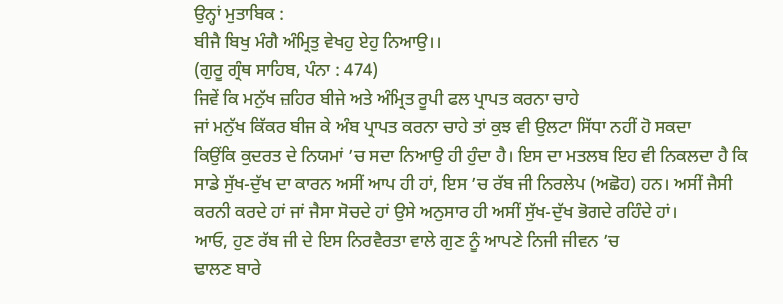ਉਨ੍ਹਾਂ ਮੁਤਾਬਿਕ :
ਬੀਜੈ ਬਿਖੁ ਮੰਗੈ ਅੰਮ੍ਰਿਤੁ ਵੇਖਹੁ ਏਹੁ ਨਿਆਉ।।
(ਗੁਰੂ ਗ੍ਰੰਥ ਸਾਹਿਬ, ਪੰਨਾ : 474)
ਜਿਵੇਂ ਕਿ ਮਨੁੱਖ ਜ਼ਹਿਰ ਬੀਜੇ ਅਤੇ ਅੰਮ੍ਰਿਤ ਰੂਪੀ ਫਲ ਪ੍ਰਾਪਤ ਕਰਨਾ ਚਾਹੇ
ਜਾਂ ਮਨੁੱਖ ਕਿੱਕਰ ਬੀਜ ਕੇ ਅੰਬ ਪ੍ਰਾਪਤ ਕਰਨਾ ਚਾਹੇ ਤਾਂ ਕੁਝ ਵੀ ਉਲਟਾ ਸਿੱਧਾ ਨਹੀਂ ਹੋ ਸਕਦਾ
ਕਿਉਂਕਿ ਕੁਦਰਤ ਦੇ ਨਿਯਮਾਂ ’ਚ ਸਦਾ ਨਿਆਉ ਹੀ ਹੁੰਦਾ ਹੈ। ਇਸ ਦਾ ਮਤਲਬ ਇਹ ਵੀ ਨਿਕਲਦਾ ਹੈ ਕਿ
ਸਾਡੇ ਸੁੱਖ-ਦੁੱਖ ਦਾ ਕਾਰਨ ਅਸੀਂ ਆਪ ਹੀ ਹਾਂ, ਇਸ ’ਚ ਰੱਬ ਜੀ ਨਿਰਲੇਪ (ਅਛੋਹ) ਹਨ। ਅਸੀਂ ਜੈਸੀ
ਕਰਨੀ ਕਰਦੇ ਹਾਂ ਜਾਂ ਜੈਸਾ ਸੋਚਦੇ ਹਾਂ ਉਸੇ ਅਨੁਸਾਰ ਹੀ ਅਸੀਂ ਸੁੱਖ-ਦੁੱਖ ਭੋਗਦੇ ਰਹਿੰਦੇ ਹਾਂ।
ਆਓ, ਹੁਣ ਰੱਬ ਜੀ ਦੇ ਇਸ ਨਿਰਵੈਰਤਾ ਵਾਲੇ ਗੁਣ ਨੂੰ ਆਪਣੇ ਨਿਜੀ ਜੀਵਨ ’ਚ
ਢਾਲਣ ਬਾਰੇ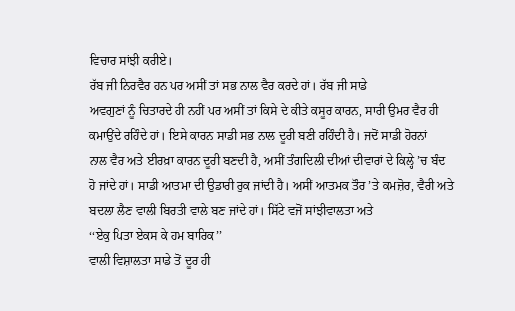ਵਿਚਾਰ ਸਾਂਝੀ ਕਰੀਏ।
ਰੱਬ ਜੀ ਨਿਰਵੈਰ ਹਨ ਪਰ ਅਸੀਂ ਤਾਂ ਸਭ ਨਾਲ ਵੈਰ ਕਰਦੇ ਹਾਂ। ਰੱਬ ਜੀ ਸਾਡੇ
ਅਵਗੁਣਾਂ ਨੂੰ ਚਿਤਾਰਦੇ ਹੀ ਨਹੀਂ ਪਰ ਅਸੀਂ ਤਾਂ ਕਿਸੇ ਦੇ ਕੀਤੇ ਕਸੂਰ ਕਾਰਨ, ਸਾਰੀ ਉਮਰ ਵੈਰ ਹੀ
ਕਮਾਉਂਦੇ ਰਹਿੰਦੇ ਹਾਂ। ਇਸੇ ਕਾਰਨ ਸਾਡੀ ਸਭ ਨਾਲ ਦੂਰੀ ਬਣੀ ਰਹਿੰਦੀ ਹੈ। ਜਦੋਂ ਸਾਡੀ ਹੋਰਨਾਂ
ਨਾਲ ਵੈਰ ਅਤੇ ਈਰਖ਼ਾ ਕਾਰਨ ਦੂਰੀ ਬਣਦੀ ਹੈ, ਅਸੀਂ ਤੰਗਦਿਲੀ ਦੀਆਂ ਦੀਵਾਰਾਂ ਦੇ ਕਿਲ੍ਹੇ ’ਚ ਬੰਦ
ਹੋ ਜਾਂਦੇ ਹਾਂ। ਸਾਡੀ ਆਤਮਾ ਦੀ ਉਡਾਰੀ ਰੁਕ ਜਾਂਦੀ ਹੈ। ਅਸੀਂ ਆਤਮਕ ਤੌਰ ’ਤੇ ਕਮਜ਼ੋਰ, ਵੈਰੀ ਅਤੇ
ਬਦਲਾ ਲੈਣ ਵਾਲੀ ਬਿਰਤੀ ਵਾਲੇ ਬਣ ਜਾਂਦੇ ਹਾਂ। ਸਿੱਟੇ ਵਜੋਂ ਸਾਂਝੀਵਾਲਤਾ ਅਤੇ
‘‘ਏਕੁ ਪਿਤਾ ਏਕਸ ਕੇ ਹਮ ਬਾਰਿਕ’’
ਵਾਲੀ ਵਿਸ਼ਾਲਤਾ ਸਾਡੇ ਤੋਂ ਦੂਰ ਹੀ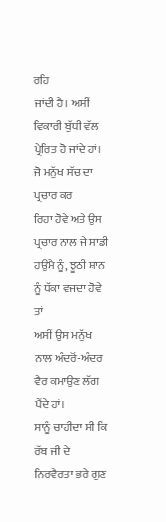ਰਹਿ
ਜਾਂਦੀ ਹੈ। ਅਸੀਂ ਵਿਕਾਰੀ ਬੁੱਧੀ ਵੱਲ ਪ੍ਰੇਰਿਤ ਹੋ ਜਾਂਦੇ ਹਾਂ। ਜੋ ਮਨੁੱਖ ਸੱਚ ਦਾ ਪ੍ਰਚਾਰ ਕਰ
ਰਿਹਾ ਹੋਵੇ ਅਤੇ ਉਸ ਪ੍ਰਚਾਰ ਨਾਲ ਜੇ ਸਾਡੀ ਹਉਮੈ ਨੂੰ, ਝੂਠੀ ਸ਼ਾਨ ਨੂੰ ਧੱਕਾ ਵਜਦਾ ਹੋਵੇ ਤਾਂ
ਅਸੀਂ ਉਸ ਮਨੁੱਖ ਨਾਲ ਅੰਦਰੋਂ-ਅੰਦਰ ਵੈਰ ਕਮਾਉਣ ਲੱਗ ਪੈਂਦੇ ਹਾਂ।
ਸਾਨੂੰ ਚਾਹੀਦਾ ਸੀ ਕਿ ਰੱਬ ਜੀ ਦੇ ਨਿਰਵੈਰਤਾ ਭਰੇ ਗੁਣ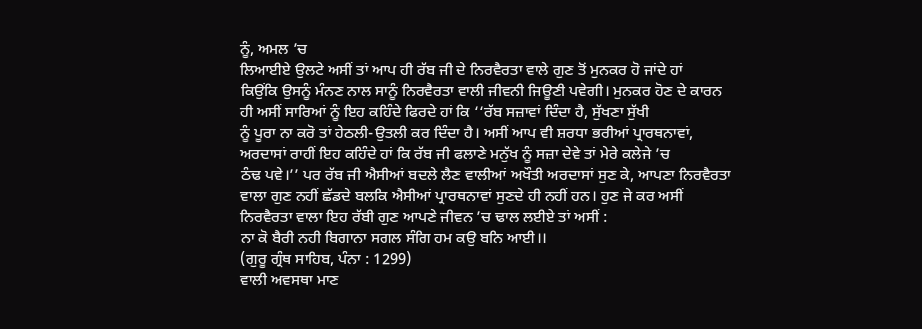ਨੂੰ, ਅਮਲ ’ਚ
ਲਿਆਈਏ ਉਲਟੇ ਅਸੀਂ ਤਾਂ ਆਪ ਹੀ ਰੱਬ ਜੀ ਦੇ ਨਿਰਵੈਰਤਾ ਵਾਲੇ ਗੁਣ ਤੋਂ ਮੁਨਕਰ ਹੋ ਜਾਂਦੇ ਹਾਂ
ਕਿਉਂਕਿ ਉਸਨੂੰ ਮੰਨਣ ਨਾਲ ਸਾਨੂੰ ਨਿਰਵੈਰਤਾ ਵਾਲੀ ਜੀਵਨੀ ਜਿਊਣੀ ਪਵੇਗੀ। ਮੁਨਕਰ ਹੋਣ ਦੇ ਕਾਰਨ
ਹੀ ਅਸੀਂ ਸਾਰਿਆਂ ਨੂੰ ਇਹ ਕਹਿੰਦੇ ਫਿਰਦੇ ਹਾਂ ਕਿ ‘‘ਰੱਬ ਸਜ਼ਾਵਾਂ ਦਿੰਦਾ ਹੈ, ਸੁੱਖਣਾ ਸੁੱਖੀ
ਨੂੰ ਪੂਰਾ ਨਾ ਕਰੋ ਤਾਂ ਹੇਠਲੀ-ਉਤਲੀ ਕਰ ਦਿੰਦਾ ਹੈ। ਅਸੀਂ ਆਪ ਵੀ ਸ਼ਰਧਾ ਭਰੀਆਂ ਪ੍ਰਾਰਥਨਾਵਾਂ,
ਅਰਦਾਸਾਂ ਰਾਹੀਂ ਇਹ ਕਹਿੰਦੇ ਹਾਂ ਕਿ ਰੱਬ ਜੀ ਫਲਾਣੇ ਮਨੁੱਖ ਨੂੰ ਸਜ਼ਾ ਦੇਵੇ ਤਾਂ ਮੇਰੇ ਕਲੇਜੇ ’ਚ
ਠੰਢ ਪਵੇ।’’ ਪਰ ਰੱਬ ਜੀ ਐਸੀਆਂ ਬਦਲੇ ਲੈਣ ਵਾਲੀਆਂ ਅਖੌਤੀ ਅਰਦਾਸਾਂ ਸੁਣ ਕੇ, ਆਪਣਾ ਨਿਰਵੈਰਤਾ
ਵਾਲਾ ਗੁਣ ਨਹੀਂ ਛੱਡਦੇ ਬਲਕਿ ਐਸੀਆਂ ਪ੍ਰਾਰਥਨਾਵਾਂ ਸੁਣਦੇ ਹੀ ਨਹੀਂ ਹਨ। ਹੁਣ ਜੇ ਕਰ ਅਸੀਂ
ਨਿਰਵੈਰਤਾ ਵਾਲਾ ਇਹ ਰੱਬੀ ਗੁਣ ਆਪਣੇ ਜੀਵਨ ’ਚ ਢਾਲ ਲਈਏ ਤਾਂ ਅਸੀਂ :
ਨਾ ਕੋ ਬੈਰੀ ਨਹੀ ਬਿਗਾਨਾ ਸਗਲ ਸੰਗਿ ਹਮ ਕਉ ਬਨਿ ਆਈ।।
(ਗੁਰੂ ਗ੍ਰੰਥ ਸਾਹਿਬ, ਪੰਨਾ : 1299)
ਵਾਲੀ ਅਵਸਥਾ ਮਾਣ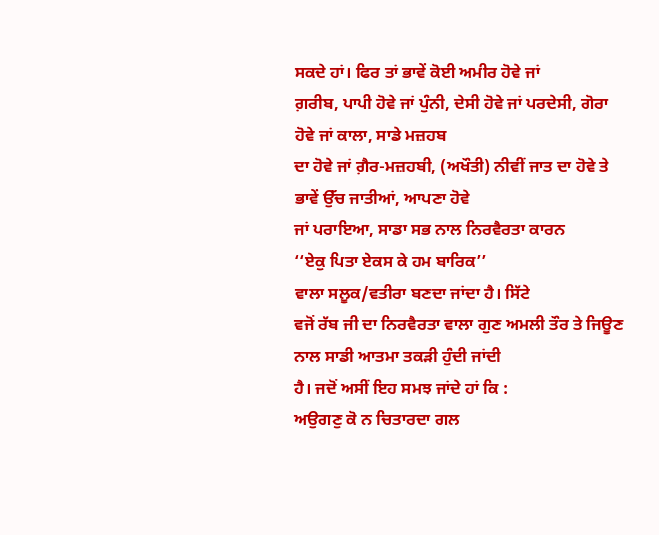ਸਕਦੇ ਹਾਂ। ਫਿਰ ਤਾਂ ਭਾਵੇਂ ਕੋਈ ਅਮੀਰ ਹੋਵੇ ਜਾਂ
ਗ਼ਰੀਬ, ਪਾਪੀ ਹੋਵੇ ਜਾਂ ਪੁੰਨੀ, ਦੇਸੀ ਹੋਵੇ ਜਾਂ ਪਰਦੇਸੀ, ਗੋਰਾ ਹੋਵੇ ਜਾਂ ਕਾਲਾ, ਸਾਡੇ ਮਜ਼ਹਬ
ਦਾ ਹੋਵੇ ਜਾਂ ਗ਼ੈਰ-ਮਜ਼ਹਬੀ, (ਅਖੌਤੀ) ਨੀਵੀਂ ਜਾਤ ਦਾ ਹੋਵੇ ਤੇ ਭਾਵੇਂ ਉੱਚ ਜਾਤੀਆਂ, ਆਪਣਾ ਹੋਵੇ
ਜਾਂ ਪਰਾਇਆ, ਸਾਡਾ ਸਭ ਨਾਲ ਨਿਰਵੈਰਤਾ ਕਾਰਨ
‘‘ਏਕੁ ਪਿਤਾ ਏਕਸ ਕੇ ਹਮ ਬਾਰਿਕ’’
ਵਾਲਾ ਸਲੂਕ/ਵਤੀਰਾ ਬਣਦਾ ਜਾਂਦਾ ਹੈ। ਸਿੱਟੇ
ਵਜੋਂ ਰੱਬ ਜੀ ਦਾ ਨਿਰਵੈਰਤਾ ਵਾਲਾ ਗੁਣ ਅਮਲੀ ਤੌਰ ਤੇ ਜਿਊਣ ਨਾਲ ਸਾਡੀ ਆਤਮਾ ਤਕੜੀ ਹੁੰਦੀ ਜਾਂਦੀ
ਹੈ। ਜਦੋਂ ਅਸੀਂ ਇਹ ਸਮਝ ਜਾਂਦੇ ਹਾਂ ਕਿ :
ਅਉਗਣੁ ਕੋ ਨ ਚਿਤਾਰਦਾ ਗਲ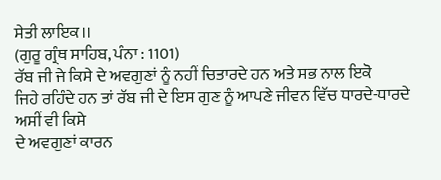ਸੇਤੀ ਲਾਇਕ।।
(ਗੁਰੂ ਗ੍ਰੰਥ ਸਾਹਿਬ, ਪੰਨਾ : 1101)
ਰੱਬ ਜੀ ਜੇ ਕਿਸੇ ਦੇ ਅਵਗੁਣਾਂ ਨੂੰ ਨਹੀਂ ਚਿਤਾਰਦੇ ਹਨ ਅਤੇ ਸਭ ਨਾਲ ਇਕੋ
ਜਿਹੇ ਰਹਿੰਦੇ ਹਨ ਤਾਂ ਰੱਬ ਜੀ ਦੇ ਇਸ ਗੁਣ ਨੂੰ ਆਪਣੇ ਜੀਵਨ ਵਿੱਚ ਧਾਰਦੇ-ਧਾਰਦੇ ਅਸੀਂ ਵੀ ਕਿਸੇ
ਦੇ ਅਵਗੁਣਾਂ ਕਾਰਨ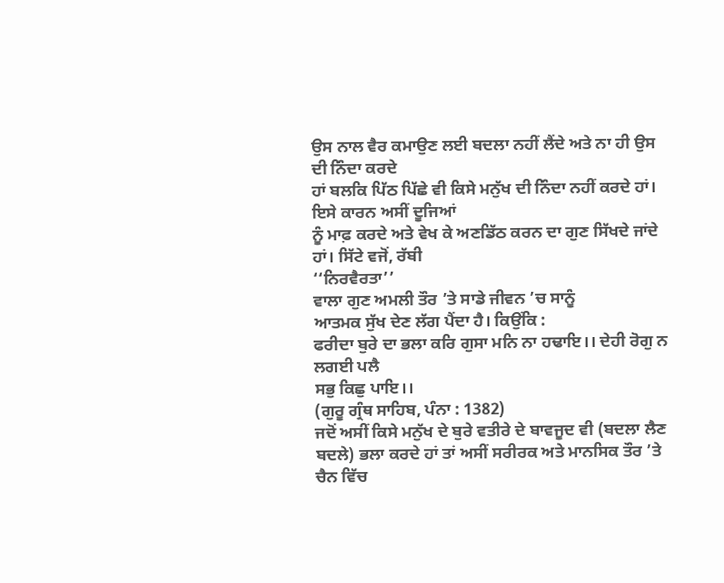ਉਸ ਨਾਲ ਵੈਰ ਕਮਾਉਣ ਲਈ ਬਦਲਾ ਨਹੀਂ ਲੈਂਦੇ ਅਤੇ ਨਾ ਹੀ ਉਸ ਦੀ ਨਿੰਦਾ ਕਰਦੇ
ਹਾਂ ਬਲਕਿ ਪਿੱਠ ਪਿੱਛੇ ਵੀ ਕਿਸੇ ਮਨੁੱਖ ਦੀ ਨਿੰਦਾ ਨਹੀਂ ਕਰਦੇ ਹਾਂ। ਇਸੇ ਕਾਰਨ ਅਸੀਂ ਦੂਜਿਆਂ
ਨੂੰ ਮਾਫ਼ ਕਰਦੇ ਅਤੇ ਵੇਖ ਕੇ ਅਣਡਿੱਠ ਕਰਨ ਦਾ ਗੁਣ ਸਿੱਖਦੇ ਜਾਂਦੇ ਹਾਂ। ਸਿੱਟੇ ਵਜੋਂ, ਰੱਬੀ
‘‘ਨਿਰਵੈਰਤਾ’’
ਵਾਲਾ ਗੁਣ ਅਮਲੀ ਤੌਰ ’ਤੇ ਸਾਡੇ ਜੀਵਨ ’ਚ ਸਾਨੂੰ
ਆਤਮਕ ਸੁੱਖ ਦੇਣ ਲੱਗ ਪੈਂਦਾ ਹੈ। ਕਿਉਂਕਿ :
ਫਰੀਦਾ ਬੁਰੇ ਦਾ ਭਲਾ ਕਰਿ ਗੁਸਾ ਮਨਿ ਨਾ ਹਢਾਇ।। ਦੇਹੀ ਰੋਗੁ ਨ ਲਗਈ ਪਲੈ
ਸਭੁ ਕਿਛੁ ਪਾਇ।।
(ਗੁਰੂ ਗ੍ਰੰਥ ਸਾਹਿਬ, ਪੰਨਾ : 1382)
ਜਦੋਂ ਅਸੀਂ ਕਿਸੇ ਮਨੁੱਖ ਦੇ ਬੁਰੇ ਵਤੀਰੇ ਦੇ ਬਾਵਜੂਦ ਵੀ (ਬਦਲਾ ਲੈਣ
ਬਦਲੇ) ਭਲਾ ਕਰਦੇ ਹਾਂ ਤਾਂ ਅਸੀਂ ਸਰੀਰਕ ਅਤੇ ਮਾਨਸਿਕ ਤੌਰ ’ਤੇ ਚੈਨ ਵਿੱਚ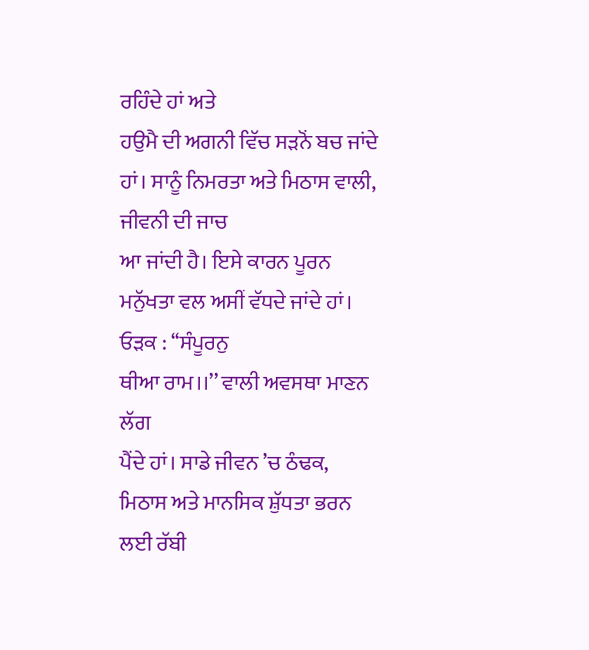ਰਹਿੰਦੇ ਹਾਂ ਅਤੇ
ਹਉਮੈ ਦੀ ਅਗਨੀ ਵਿੱਚ ਸੜਨੋਂ ਬਚ ਜਾਂਦੇ ਹਾਂ। ਸਾਨੂੰ ਨਿਮਰਤਾ ਅਤੇ ਮਿਠਾਸ ਵਾਲੀ, ਜੀਵਨੀ ਦੀ ਜਾਚ
ਆ ਜਾਂਦੀ ਹੈ। ਇਸੇ ਕਾਰਨ ਪੂਰਨ ਮਨੁੱਖਤਾ ਵਲ ਅਸੀਂ ਵੱਧਦੇ ਜਾਂਦੇ ਹਾਂ। ਓੜਕ : ‘‘ਸੰਪੂਰਨੁ
ਥੀਆ ਰਾਮ।।’’ ਵਾਲੀ ਅਵਸਥਾ ਮਾਣਨ ਲੱਗ
ਪੈਂਦੇ ਹਾਂ। ਸਾਡੇ ਜੀਵਨ ’ਚ ਠੰਢਕ, ਮਿਠਾਸ ਅਤੇ ਮਾਨਸਿਕ ਸ਼ੁੱਧਤਾ ਭਰਨ ਲਈ ਰੱਬੀ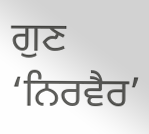ਗੁਣ ‘ਨਿਰਵੈਰ’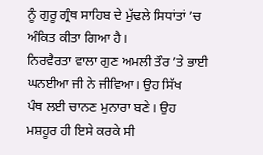ਨੂੰ ਗੁਰੂ ਗ੍ਰੰਥ ਸਾਹਿਬ ਦੇ ਮੁੱਢਲੇ ਸਿਧਾਂਤਾਂ ’ਚ ਅੰਕਿਤ ਕੀਤਾ ਗਿਆ ਹੈ।
ਨਿਰਵੈਰਤਾ ਵਾਲਾ ਗੁਣ ਅਮਲੀ ਤੌਰ ’ਤੇ ਭਾਈ ਘਨਈਆ ਜੀ ਨੇ ਜੀਵਿਆ। ਉਹ ਸਿੱਖ
ਪੰਥ ਲਈ ਚਾਨਣ ਮੁਨਾਰਾ ਬਣੇ। ਉਹ ਮਸ਼ਹੂਰ ਹੀ ਇਸੇ ਕਰਕੇ ਸੀ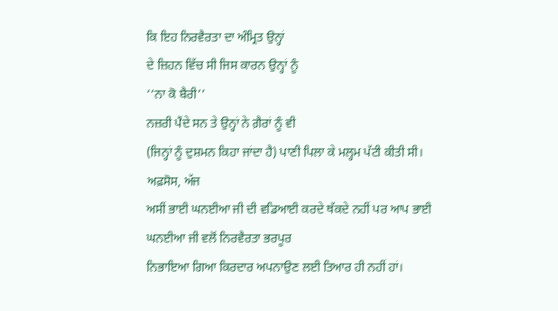ਕਿ ਇਹ ਨਿਰਵੈਰਤਾ ਦਾ ਅੰਮ੍ਰਿਤ ਉਨ੍ਹਾਂ
ਦੇ ਜ਼ਿਹਨ ਵਿੱਚ ਸੀ ਜਿਸ ਕਾਰਨ ਉਨ੍ਹਾਂ ਨੂੰ
‘‘ਨਾ ਕੋ ਬੈਰੀ’’
ਨਜ਼ਰੀ ਪੈਂਦੇ ਸਨ ਤੇ ਉਨ੍ਹਾਂ ਨੇ ਗ਼ੈਰਾਂ ਨੂੰ ਵੀ
(ਜਿਨ੍ਹਾਂ ਨੂੰ ਦੁਸ਼ਮਨ ਕਿਹਾ ਜਾਂਦਾ ਹੈ) ਪਾਣੀ ਪਿਲਾ ਕੇ ਮਲ੍ਹਮ ਪੱਟੀ ਕੀਤੀ ਸੀ। ਅਫ਼ਸੋਸ, ਅੱਜ
ਅਸੀਂ ਭਾਈ ਘਨਈਆ ਜੀ ਦੀ ਵਡਿਆਈ ਕਰਦੇ ਥੱਕਦੇ ਨਹੀਂ ਪਰ ਆਪ ਭਾਈ ਘਨਈਆ ਜੀ ਵਲੋਂ ਨਿਰਵੈਰਤਾ ਭਰਪੂਰ
ਨਿਭਾਇਆ ਗਿਆ ਕਿਰਦਾਰ ਅਪਨਾਉਣ ਲਈ ਤਿਆਰ ਹੀ ਨਹੀਂ ਹਾਂ।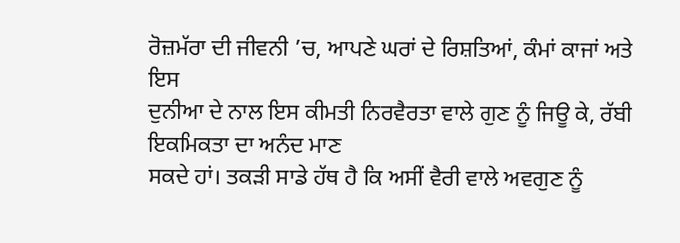ਰੋਜ਼ਮੱਰਾ ਦੀ ਜੀਵਨੀ ’ਚ, ਆਪਣੇ ਘਰਾਂ ਦੇ ਰਿਸ਼ਤਿਆਂ, ਕੰਮਾਂ ਕਾਜਾਂ ਅਤੇ ਇਸ
ਦੁਨੀਆ ਦੇ ਨਾਲ ਇਸ ਕੀਮਤੀ ਨਿਰਵੈਰਤਾ ਵਾਲੇ ਗੁਣ ਨੂੰ ਜਿਊ ਕੇ, ਰੱਬੀ ਇਕਮਿਕਤਾ ਦਾ ਅਨੰਦ ਮਾਣ
ਸਕਦੇ ਹਾਂ। ਤਕੜੀ ਸਾਡੇ ਹੱਥ ਹੈ ਕਿ ਅਸੀਂ ਵੈਰੀ ਵਾਲੇ ਅਵਗੁਣ ਨੂੰ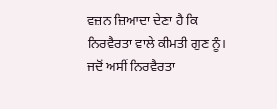ਵਜ਼ਨ ਜ਼ਿਆਦਾ ਦੇਣਾ ਹੈ ਕਿ
ਨਿਰਵੈਰਤਾ ਵਾਲੇ ਕੀਮਤੀ ਗੁਣ ਨੂੰ।
ਜਦੋਂ ਅਸੀਂ ਨਿਰਵੈਰਤਾ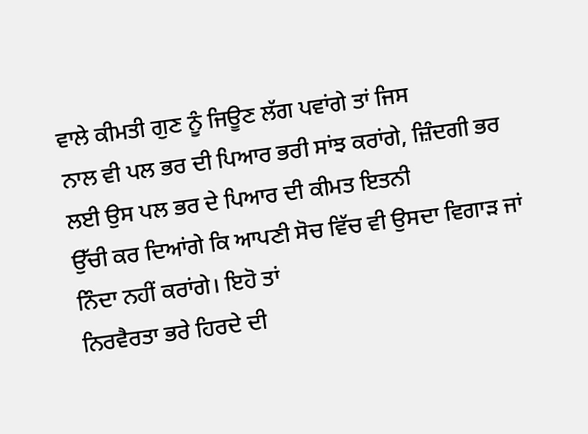ਵਾਲੇ ਕੀਮਤੀ ਗੁਣ ਨੂੰ ਜਿਊਣ ਲੱਗ ਪਵਾਂਗੇ ਤਾਂ ਜਿਸ
ਨਾਲ ਵੀ ਪਲ ਭਰ ਦੀ ਪਿਆਰ ਭਰੀ ਸਾਂਝ ਕਰਾਂਗੇ, ਜ਼ਿੰਦਗੀ ਭਰ ਲਈ ਉਸ ਪਲ ਭਰ ਦੇ ਪਿਆਰ ਦੀ ਕੀਮਤ ਇਤਨੀ
ਉੱਚੀ ਕਰ ਦਿਆਂਗੇ ਕਿ ਆਪਣੀ ਸੋਚ ਵਿੱਚ ਵੀ ਉਸਦਾ ਵਿਗਾੜ ਜਾਂ ਨਿੰਦਾ ਨਹੀਂ ਕਰਾਂਗੇ। ਇਹੋ ਤਾਂ
ਨਿਰਵੈਰਤਾ ਭਰੇ ਹਿਰਦੇ ਦੀ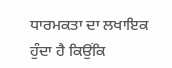ਧਾਰਮਕਤਾ ਦਾ ਲਖਾਇਕ ਹੁੰਦਾ ਹੈ ਕਿਉਂਕਿ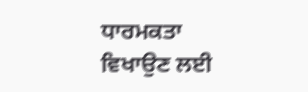ਧਾਰਮਕਤਾ ਵਿਖਾਉਣ ਲਈ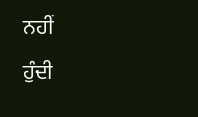ਨਹੀਂ
ਹੁੰਦੀ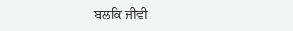ਬਲਕਿ ਜੀਵੀ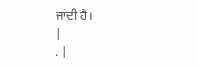ਜਾਂਦੀ ਹੈ।
|
. |